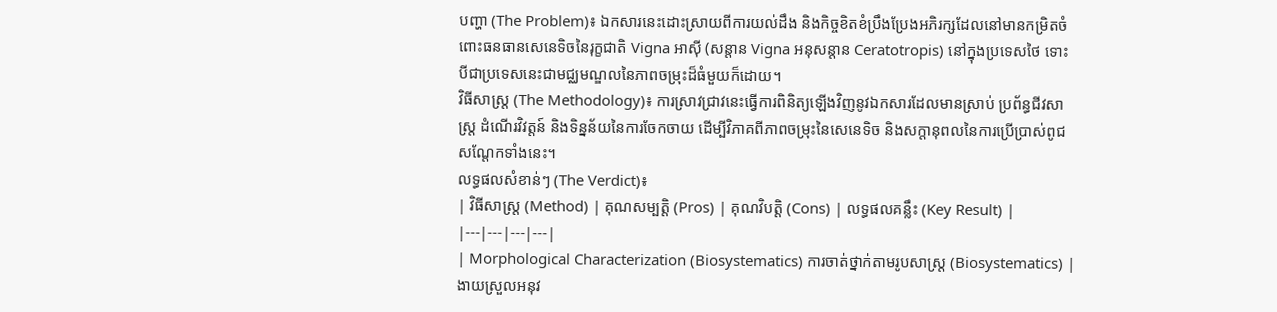បញ្ហា (The Problem)៖ ឯកសារនេះដោះស្រាយពីការយល់ដឹង និងកិច្ចខិតខំប្រឹងប្រែងអភិរក្សដែលនៅមានកម្រិតចំពោះធនធានសេនេទិចនៃរុក្ខជាតិ Vigna អាស៊ី (សន្តាន Vigna អនុសន្តាន Ceratotropis) នៅក្នុងប្រទេសថៃ ទោះបីជាប្រទេសនេះជាមជ្ឈមណ្ឌលនៃភាពចម្រុះដ៏ធំមួយក៏ដោយ។
វិធីសាស្ត្រ (The Methodology)៖ ការស្រាវជ្រាវនេះធ្វើការពិនិត្យឡើងវិញនូវឯកសារដែលមានស្រាប់ ប្រព័ន្ធជីវសាស្ត្រ ដំណើរវិវត្តន៍ និងទិន្នន័យនៃការចែកចាយ ដើម្បីវិភាគពីភាពចម្រុះនៃសេនេទិច និងសក្តានុពលនៃការប្រើប្រាស់ពូជសណ្តែកទាំងនេះ។
លទ្ធផលសំខាន់ៗ (The Verdict)៖
| វិធីសាស្ត្រ (Method) | គុណសម្បត្តិ (Pros) | គុណវិបត្តិ (Cons) | លទ្ធផលគន្លឹះ (Key Result) |
|---|---|---|---|
| Morphological Characterization (Biosystematics) ការចាត់ថ្នាក់តាមរូបសាស្ត្រ (Biosystematics) |
ងាយស្រួលអនុវ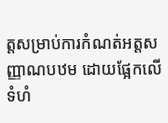ត្តសម្រាប់ការកំណត់អត្តសញ្ញាណបឋម ដោយផ្អែកលើទំហំ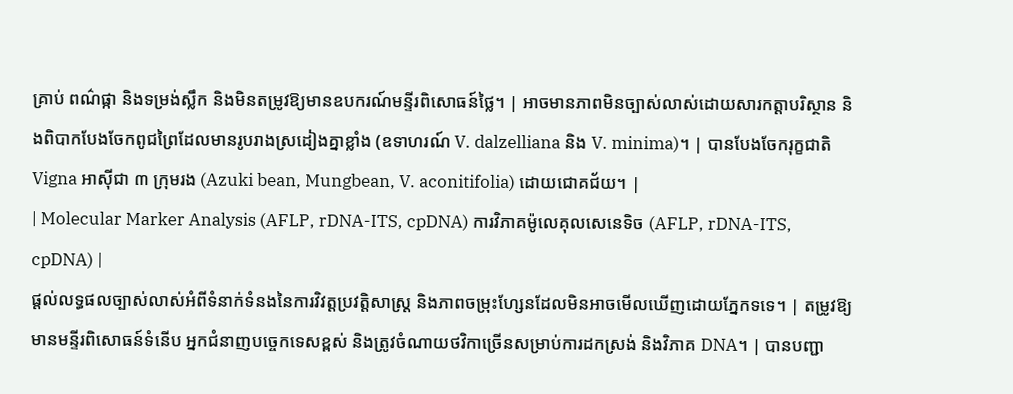គ្រាប់ ពណ៌ផ្កា និងទម្រង់ស្លឹក និងមិនតម្រូវឱ្យមានឧបករណ៍មន្ទីរពិសោធន៍ថ្លៃ។ | អាចមានភាពមិនច្បាស់លាស់ដោយសារកត្តាបរិស្ថាន និងពិបាកបែងចែកពូជព្រៃដែលមានរូបរាងស្រដៀងគ្នាខ្លាំង (ឧទាហរណ៍ V. dalzelliana និង V. minima)។ | បានបែងចែករុក្ខជាតិ Vigna អាស៊ីជា ៣ ក្រុមរង (Azuki bean, Mungbean, V. aconitifolia) ដោយជោគជ័យ។ |
| Molecular Marker Analysis (AFLP, rDNA-ITS, cpDNA) ការវិភាគម៉ូលេគុលសេនេទិច (AFLP, rDNA-ITS, cpDNA) |
ផ្តល់លទ្ធផលច្បាស់លាស់អំពីទំនាក់ទំនងនៃការវិវត្តប្រវត្តិសាស្ត្រ និងភាពចម្រុះហ្សែនដែលមិនអាចមើលឃើញដោយភ្នែកទទេ។ | តម្រូវឱ្យមានមន្ទីរពិសោធន៍ទំនើប អ្នកជំនាញបច្ចេកទេសខ្ពស់ និងត្រូវចំណាយថវិកាច្រើនសម្រាប់ការដកស្រង់ និងវិភាគ DNA។ | បានបញ្ជា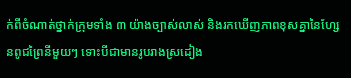ក់ពីចំណាត់ថ្នាក់ក្រុមទាំង ៣ យ៉ាងច្បាស់លាស់ និងរកឃើញភាពខុសគ្នានៃហ្សែនពូជព្រៃនីមួយៗ ទោះបីជាមានរូបរាងស្រដៀង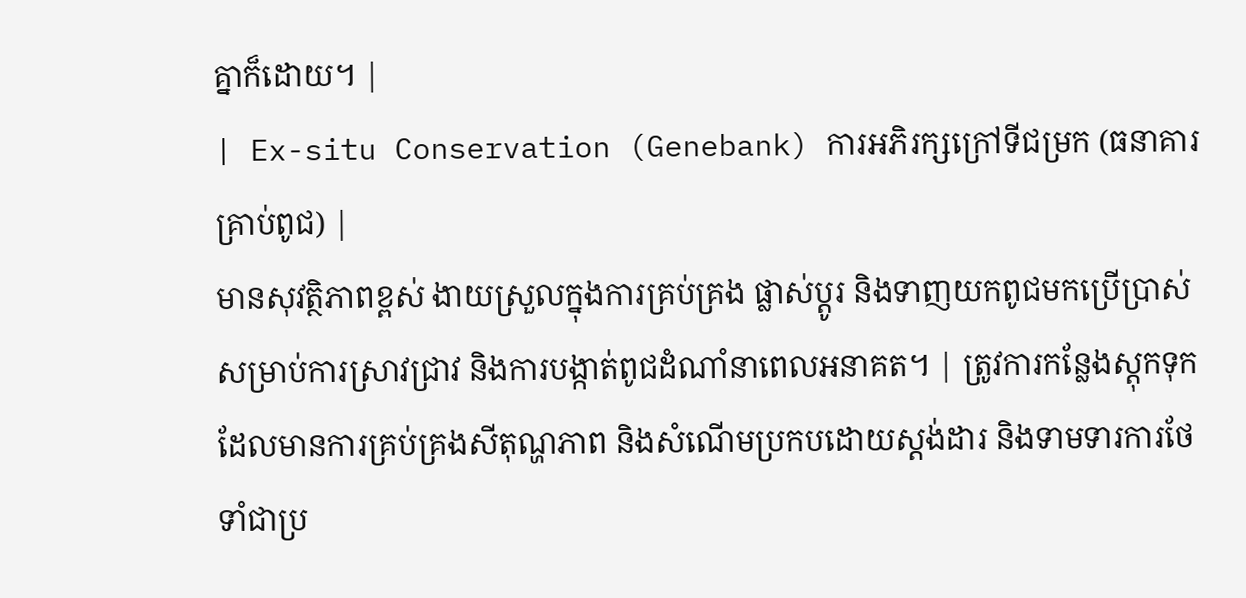គ្នាក៏ដោយ។ |
| Ex-situ Conservation (Genebank) ការអភិរក្សក្រៅទីជម្រក (ធនាគារគ្រាប់ពូជ) |
មានសុវត្ថិភាពខ្ពស់ ងាយស្រួលក្នុងការគ្រប់គ្រង ផ្លាស់ប្តូរ និងទាញយកពូជមកប្រើប្រាស់សម្រាប់ការស្រាវជ្រាវ និងការបង្កាត់ពូជដំណាំនាពេលអនាគត។ | ត្រូវការកន្លែងស្តុកទុកដែលមានការគ្រប់គ្រងសីតុណ្ហភាព និងសំណើមប្រកបដោយស្តង់ដារ និងទាមទារការថែទាំជាប្រ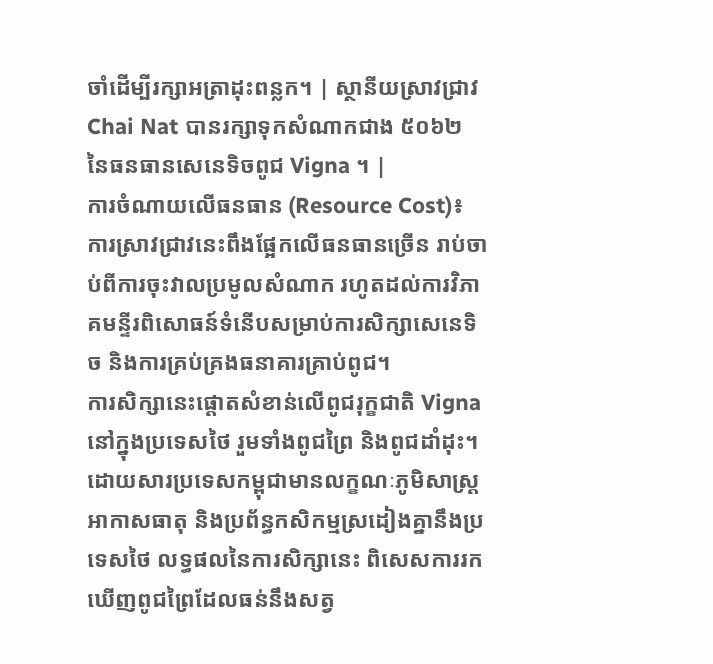ចាំដើម្បីរក្សាអត្រាដុះពន្លក។ | ស្ថានីយស្រាវជ្រាវ Chai Nat បានរក្សាទុកសំណាកជាង ៥០៦២ នៃធនធានសេនេទិចពូជ Vigna ។ |
ការចំណាយលើធនធាន (Resource Cost)៖ ការស្រាវជ្រាវនេះពឹងផ្អែកលើធនធានច្រើន រាប់ចាប់ពីការចុះវាលប្រមូលសំណាក រហូតដល់ការវិភាគមន្ទីរពិសោធន៍ទំនើបសម្រាប់ការសិក្សាសេនេទិច និងការគ្រប់គ្រងធនាគារគ្រាប់ពូជ។
ការសិក្សានេះផ្តោតសំខាន់លើពូជរុក្ខជាតិ Vigna នៅក្នុងប្រទេសថៃ រួមទាំងពូជព្រៃ និងពូជដាំដុះ។ ដោយសារប្រទេសកម្ពុជាមានលក្ខណៈភូមិសាស្ត្រ អាកាសធាតុ និងប្រព័ន្ធកសិកម្មស្រដៀងគ្នានឹងប្រទេសថៃ លទ្ធផលនៃការសិក្សានេះ ពិសេសការរកឃើញពូជព្រៃដែលធន់នឹងសត្វ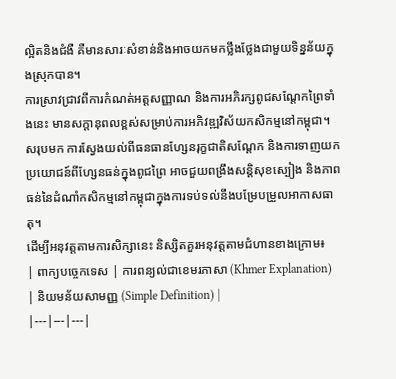ល្អិតនិងជំងឺ គឺមានសារៈសំខាន់និងអាចយកមកថ្លឹងថ្លែងជាមួយទិន្នន័យក្នុងស្រុកបាន។
ការស្រាវជ្រាវពីការកំណត់អត្តសញ្ញាណ និងការអភិរក្សពូជសណ្តែកព្រៃទាំងនេះ មានសក្តានុពលខ្ពស់សម្រាប់ការអភិវឌ្ឍវិស័យកសិកម្មនៅកម្ពុជា។
សរុបមក ការស្វែងយល់ពីធនធានហ្សែនរុក្ខជាតិសណ្តែក និងការទាញយកប្រយោជន៍ពីហ្សែនធន់ក្នុងពូជព្រៃ អាចជួយពង្រឹងសន្តិសុខស្បៀង និងភាពធន់នៃដំណាំកសិកម្មនៅកម្ពុជាក្នុងការទប់ទល់នឹងបម្រែបម្រួលអាកាសធាតុ។
ដើម្បីអនុវត្តតាមការសិក្សានេះ និស្សិតគួរអនុវត្តតាមជំហានខាងក្រោម៖
| ពាក្យបច្ចេកទេស | ការពន្យល់ជាខេមរភាសា (Khmer Explanation) | និយមន័យសាមញ្ញ (Simple Definition) |
|---|---|---|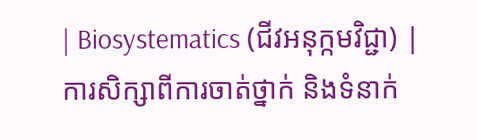| Biosystematics (ជីវអនុក្កមវិជ្ជា) | ការសិក្សាពីការចាត់ថ្នាក់ និងទំនាក់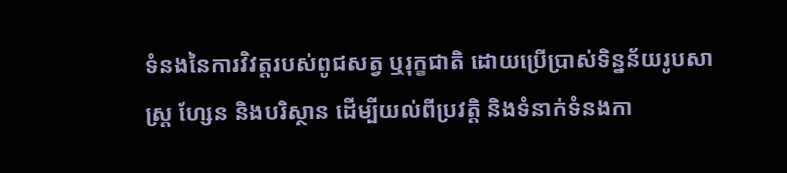ទំនងនៃការវិវត្តរបស់ពូជសត្វ ឬរុក្ខជាតិ ដោយប្រើប្រាស់ទិន្នន័យរូបសាស្ត្រ ហ្សែន និងបរិស្ថាន ដើម្បីយល់ពីប្រវត្តិ និងទំនាក់ទំនងកា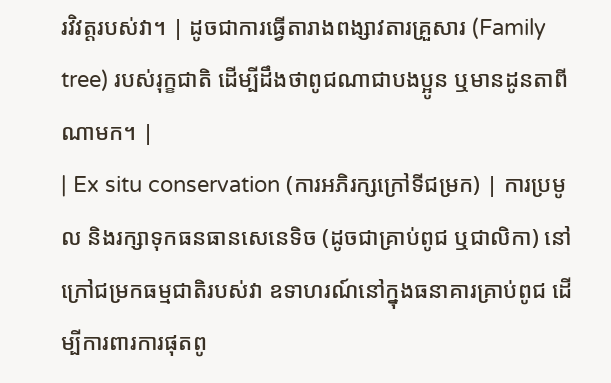រវិវត្តរបស់វា។ | ដូចជាការធ្វើតារាងពង្សាវតារគ្រួសារ (Family tree) របស់រុក្ខជាតិ ដើម្បីដឹងថាពូជណាជាបងប្អូន ឬមានដូនតាពីណាមក។ |
| Ex situ conservation (ការអភិរក្សក្រៅទីជម្រក) | ការប្រមូល និងរក្សាទុកធនធានសេនេទិច (ដូចជាគ្រាប់ពូជ ឬជាលិកា) នៅក្រៅជម្រកធម្មជាតិរបស់វា ឧទាហរណ៍នៅក្នុងធនាគារគ្រាប់ពូជ ដើម្បីការពារការផុតពូ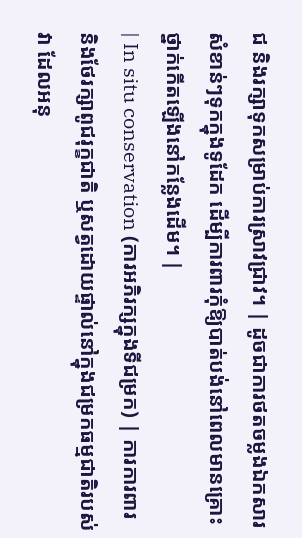ជ និងរក្សាទុកសម្រាប់ការស្រាវជ្រាវ។ | ដូចជាការថតចម្លងឯកសារសំខាន់ៗទុកក្នុងទូដែក ដើម្បីការពារកុំឱ្យបាត់បង់នៅពេលមានគ្រោះថ្នាក់កើតឡើងនៅកន្លែងដើម។ |
| In situ conservation (ការអភិរក្សក្នុងទីជម្រក) | ការការពារ និងថែរក្សាពូជរុក្ខជាតិ ឬសត្វដោយផ្ទាល់នៅក្នុងជម្រកធម្មជាតិរបស់វា ដែលអនុ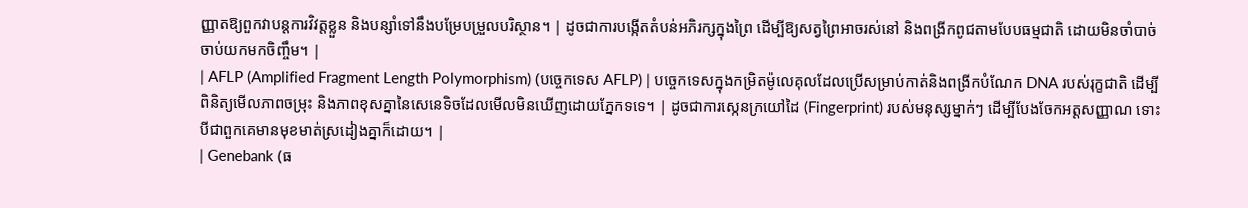ញ្ញាតឱ្យពួកវាបន្តការវិវត្តខ្លួន និងបន្សាំទៅនឹងបម្រែបម្រួលបរិស្ថាន។ | ដូចជាការបង្កើតតំបន់អភិរក្សក្នុងព្រៃ ដើម្បីឱ្យសត្វព្រៃអាចរស់នៅ និងពង្រីកពូជតាមបែបធម្មជាតិ ដោយមិនចាំបាច់ចាប់យកមកចិញ្ចឹម។ |
| AFLP (Amplified Fragment Length Polymorphism) (បច្ចេកទេស AFLP) | បច្ចេកទេសក្នុងកម្រិតម៉ូលេគុលដែលប្រើសម្រាប់កាត់និងពង្រីកបំណែក DNA របស់រុក្ខជាតិ ដើម្បីពិនិត្យមើលភាពចម្រុះ និងភាពខុសគ្នានៃសេនេទិចដែលមើលមិនឃើញដោយភ្នែកទទេ។ | ដូចជាការស្កេនក្រយៅដៃ (Fingerprint) របស់មនុស្សម្នាក់ៗ ដើម្បីបែងចែកអត្តសញ្ញាណ ទោះបីជាពួកគេមានមុខមាត់ស្រដៀងគ្នាក៏ដោយ។ |
| Genebank (ធ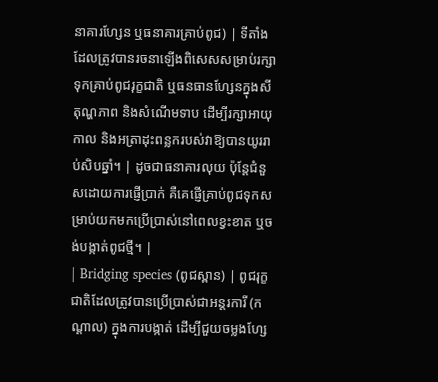នាគារហ្សែន ឬធនាគារគ្រាប់ពូជ) | ទីតាំងដែលត្រូវបានរចនាឡើងពិសេសសម្រាប់រក្សាទុកគ្រាប់ពូជរុក្ខជាតិ ឬធនធានហ្សែនក្នុងសីតុណ្ហភាព និងសំណើមទាប ដើម្បីរក្សាអាយុកាល និងអត្រាដុះពន្លករបស់វាឱ្យបានយូររាប់សិបឆ្នាំ។ | ដូចជាធនាគារលុយ ប៉ុន្តែជំនួសដោយការផ្ញើប្រាក់ គឺគេផ្ញើគ្រាប់ពូជទុកសម្រាប់យកមកប្រើប្រាស់នៅពេលខ្វះខាត ឬចង់បង្កាត់ពូជថ្មី។ |
| Bridging species (ពូជស្ពាន) | ពូជរុក្ខជាតិដែលត្រូវបានប្រើប្រាស់ជាអន្តរការី (កណ្តាល) ក្នុងការបង្កាត់ ដើម្បីជួយចម្លងហ្សែ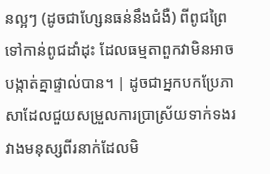នល្អៗ (ដូចជាហ្សែនធន់នឹងជំងឺ) ពីពូជព្រៃទៅកាន់ពូជដាំដុះ ដែលធម្មតាពួកវាមិនអាចបង្កាត់គ្នាផ្ទាល់បាន។ | ដូចជាអ្នកបកប្រែភាសាដែលជួយសម្រួលការប្រាស្រ័យទាក់ទងរវាងមនុស្សពីរនាក់ដែលមិ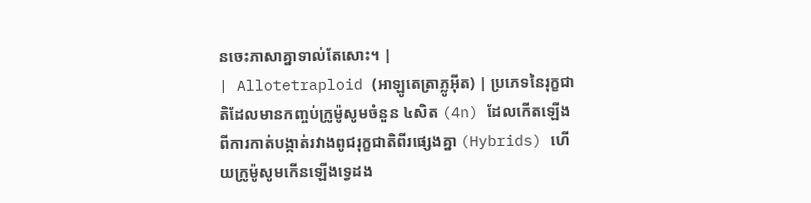នចេះភាសាគ្នាទាល់តែសោះ។ |
| Allotetraploid (អាឡូតេត្រាភ្លូអ៊ីត) | ប្រភេទនៃរុក្ខជាតិដែលមានកញ្ចប់ក្រូម៉ូសូមចំនួន ៤សិត (4n) ដែលកើតឡើងពីការកាត់បង្កាត់រវាងពូជរុក្ខជាតិពីរផ្សេងគ្នា (Hybrids) ហើយក្រូម៉ូសូមកើនឡើងទ្វេដង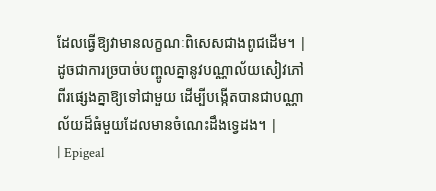ដែលធ្វើឱ្យវាមានលក្ខណៈពិសេសជាងពូជដើម។ | ដូចជាការច្របាច់បញ្ចូលគ្នានូវបណ្ណាល័យសៀវភៅពីរផ្សេងគ្នាឱ្យទៅជាមួយ ដើម្បីបង្កើតបានជាបណ្ណាល័យដ៏ធំមួយដែលមានចំណេះដឹងទ្វេដង។ |
| Epigeal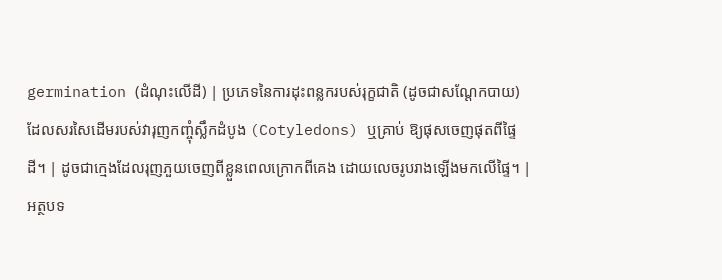germination (ដំណុះលើដី) | ប្រភេទនៃការដុះពន្លករបស់រុក្ខជាតិ (ដូចជាសណ្តែកបាយ) ដែលសរសៃដើមរបស់វារុញកញ្ចុំស្លឹកដំបូង (Cotyledons) ឬគ្រាប់ ឱ្យផុសចេញផុតពីផ្ទៃដី។ | ដូចជាក្មេងដែលរុញភួយចេញពីខ្លួនពេលក្រោកពីគេង ដោយលេចរូបរាងឡើងមកលើផ្ទៃ។ |
អត្ថបទ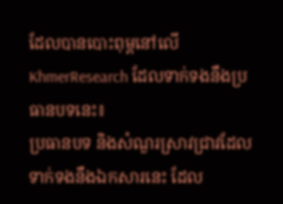ដែលបានបោះពុម្ពនៅលើ KhmerResearch ដែលទាក់ទងនឹងប្រធានបទនេះ៖
ប្រធានបទ និងសំណួរស្រាវជ្រាវដែលទាក់ទងនឹងឯកសារនេះ ដែល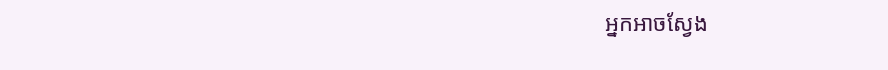អ្នកអាចស្វែង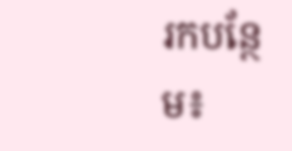រកបន្ថែម៖